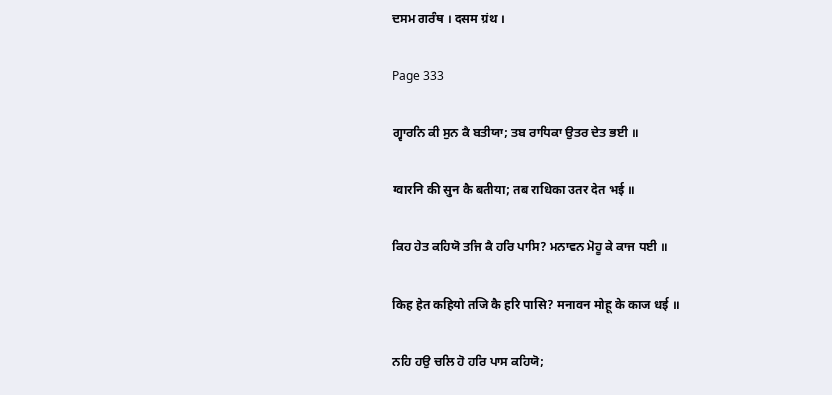ਦਸਮ ਗਰੰਥ । दसम ग्रंथ ।

Page 333

ਗ੍ਵਾਰਨਿ ਕੀ ਸੁਨ ਕੈ ਬਤੀਯਾ; ਤਬ ਰਾਧਿਕਾ ਉਤਰ ਦੇਤ ਭਈ ॥

ग्वारनि की सुन कै बतीया; तब राधिका उतर देत भई ॥

ਕਿਹ ਹੇਤ ਕਹਿਯੋ ਤਜਿ ਕੈ ਹਰਿ ਪਾਸਿ? ਮਨਾਵਨ ਮੋਹੂ ਕੇ ਕਾਜ ਧਈ ॥

किह हेत कहियो तजि कै हरि पासि? मनावन मोहू के काज धई ॥

ਨਹਿ ਹਉ ਚਲਿ ਹੋ ਹਰਿ ਪਾਸ ਕਹਿਯੋ;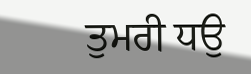ਤੁਮਰੀ ਧਉ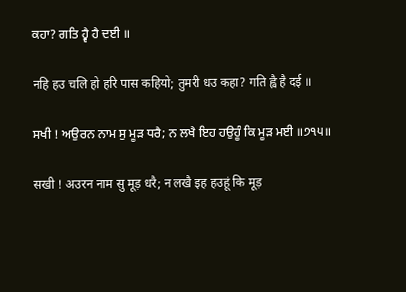ਕਹਾ? ਗਤਿ ਹ੍ਵੈ ਹੈ ਦਈ ॥

नहि हउ चलि हो हरि पास कहियो; तुमरी धउ कहा? गति ह्वै है दई ॥

ਸਖੀ ! ਅਉਰਨ ਨਾਮ ਸੁ ਮੂੜ ਧਰੈ; ਨ ਲਖੈ ਇਹ ਹਉਹੂੰ ਕਿ ਮੂੜ ਮਈ ॥੭੧੫॥

सखी ! अउरन नाम सु मूड़ धरै; न लखै इह हउहूं कि मूड़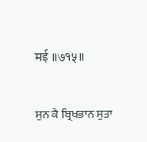मई ॥७१५॥

ਸੁਨ ਕੈ ਬ੍ਰਿਖਭਾਨ ਸੁਤਾ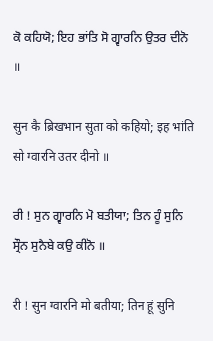ਕੋ ਕਹਿਯੋ; ਇਹ ਭਾਂਤਿ ਸੋ ਗ੍ਵਾਰਨਿ ਉਤਰ ਦੀਨੋ ॥

सुन कै ब्रिखभान सुता को कहियो; इह भांति सो ग्वारनि उतर दीनो ॥

ਰੀ ! ਸੁਨ ਗ੍ਵਾਰਨਿ ਮੋ ਬਤੀਯਾ; ਤਿਨ ਹੂੰ ਸੁਨਿ ਸ੍ਰੌਨ ਸੁਨੈਬੇ ਕਉ ਕੀਨੋ ॥

री ! सुन ग्वारनि मो बतीया; तिन हूं सुनि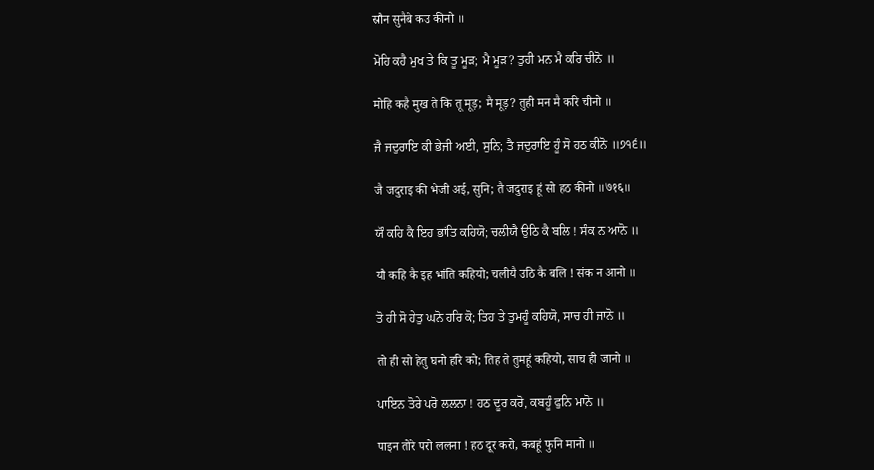स्रौन सुनैबे कउ कीनो ॥

ਮੋਹਿ ਕਹੈ ਮੁਖ ਤੇ ਕਿ ਤੂ ਮੂੜ; ਮੈ ਮੂੜ? ਤੁਹੀ ਮਨ ਮੈ ਕਰਿ ਚੀਨੋ ॥

मोहि कहै मुख ते कि तू मूड़; मै मूड़? तुही मन मै करि चीनो ॥

ਜੈ ਜਦੁਰਾਇ ਕੀ ਭੇਜੀ ਅਈ, ਸੁਨਿ; ਤੈ ਜਦੁਰਾਇ ਹੂੰ ਸੋ ਹਠ ਕੀਨੋ ॥੭੧੬॥

जै जदुराइ की भेजी अई, सुनि; तै जदुराइ हूं सो हठ कीनो ॥७१६॥

ਯੌ ਕਹਿ ਕੈ ਇਹ ਭਾਂਤਿ ਕਹਿਯੋ; ਚਲੀਯੈ ਉਠਿ ਕੈ ਬਲਿ ! ਸੰਕ ਨ ਆਨੋ ॥

यौ कहि कै इह भांति कहियो; चलीयै उठि कै बलि ! संक न आनो ॥

ਤੋ ਹੀ ਸੋ ਹੇਤੁ ਘਨੋ ਹਰਿ ਕੋ; ਤਿਹ ਤੇ ਤੁਮਹੂੰ ਕਹਿਯੋ, ਸਾਚ ਹੀ ਜਾਨੋ ॥

तो ही सो हेतु घनो हरि को; तिह ते तुमहूं कहियो, साच ही जानो ॥

ਪਾਇਨ ਤੋਰੇ ਪਰੋ ਲਲਨਾ ! ਹਠ ਦੂਰ ਕਰੋ, ਕਬਹੂੰ ਫੁਨਿ ਮਾਨੋ ॥

पाइन तोरे परो ललना ! हठ दूर करो, कबहूं फुनि मानो ॥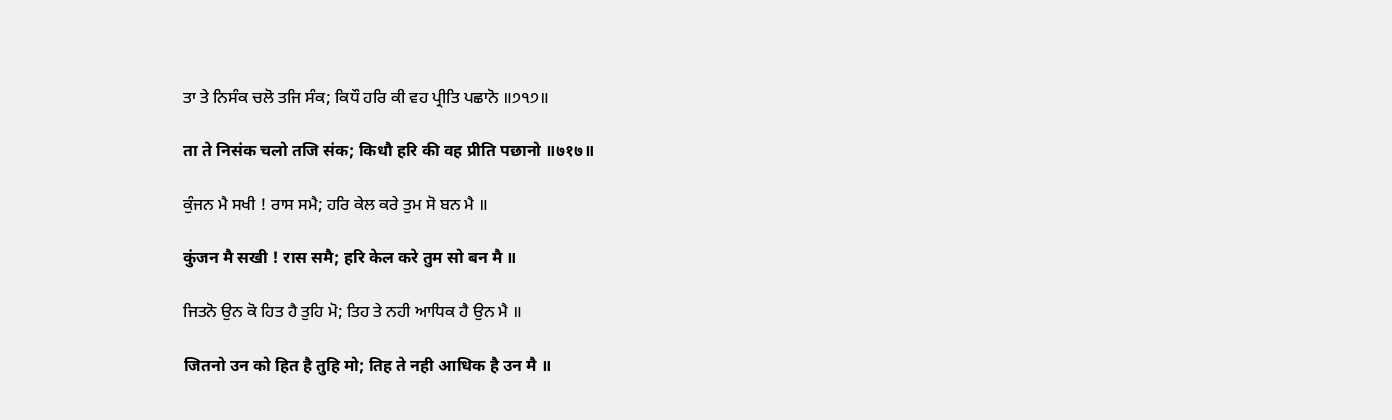ਤਾ ਤੇ ਨਿਸੰਕ ਚਲੋ ਤਜਿ ਸੰਕ; ਕਿਧੌ ਹਰਿ ਕੀ ਵਹ ਪ੍ਰੀਤਿ ਪਛਾਨੋ ॥੭੧੭॥

ता ते निसंक चलो तजि संक; किधौ हरि की वह प्रीति पछानो ॥७१७॥

ਕੁੰਜਨ ਮੈ ਸਖੀ ! ਰਾਸ ਸਮੈ; ਹਰਿ ਕੇਲ ਕਰੇ ਤੁਮ ਸੋ ਬਨ ਮੈ ॥

कुंजन मै सखी ! रास समै; हरि केल करे तुम सो बन मै ॥

ਜਿਤਨੋ ਉਨ ਕੋ ਹਿਤ ਹੈ ਤੁਹਿ ਮੋ; ਤਿਹ ਤੇ ਨਹੀ ਆਧਿਕ ਹੈ ਉਨ ਮੈ ॥

जितनो उन को हित है तुहि मो; तिह ते नही आधिक है उन मै ॥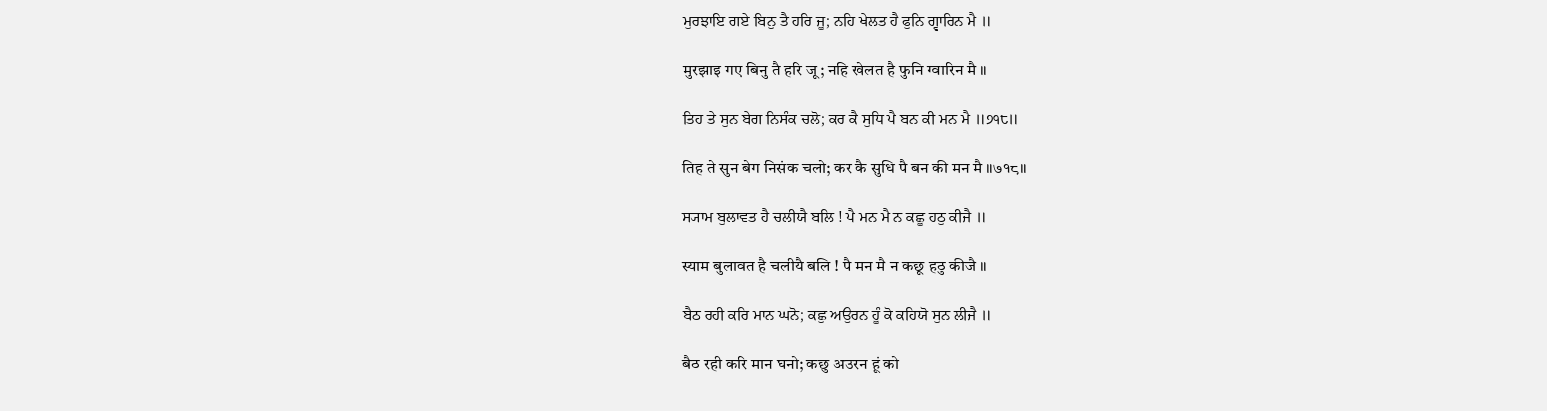ਮੁਰਝਾਇ ਗਏ ਬਿਨੁ ਤੈ ਹਰਿ ਜੂ; ਨਹਿ ਖੇਲਤ ਹੈ ਫੁਨਿ ਗ੍ਵਾਰਿਨ ਮੈ ॥

मुरझाइ गए बिनु तै हरि जू; नहि खेलत है फुनि ग्वारिन मै ॥

ਤਿਹ ਤੇ ਸੁਨ ਬੇਗ ਨਿਸੰਕ ਚਲੋ; ਕਰ ਕੈ ਸੁਧਿ ਪੈ ਬਨ ਕੀ ਮਨ ਮੈ ॥੭੧੮॥

तिह ते सुन बेग निसंक चलो; कर कै सुधि पै बन की मन मै ॥७१८॥

ਸ੍ਯਾਮ ਬੁਲਾਵਤ ਹੈ ਚਲੀਯੈ ਬਲਿ ! ਪੈ ਮਨ ਮੈ ਨ ਕਛੂ ਹਠੁ ਕੀਜੈ ॥

स्याम बुलावत है चलीयै बलि ! पै मन मै न कछू हठु कीजै ॥

ਬੈਠ ਰਹੀ ਕਰਿ ਮਾਨ ਘਨੋ; ਕਛੁ ਅਉਰਨ ਹੂੰ ਕੋ ਕਹਿਯੋ ਸੁਨ ਲੀਜੈ ॥

बैठ रही करि मान घनो; कछु अउरन हूं को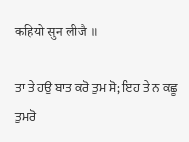कहियो सुन लीजै ॥

ਤਾ ਤੇ ਹਉ ਬਾਤ ਕਰੋ ਤੁਮ ਸੋ; ਇਹ ਤੇ ਨ ਕਛੂ ਤੁਮਰੋ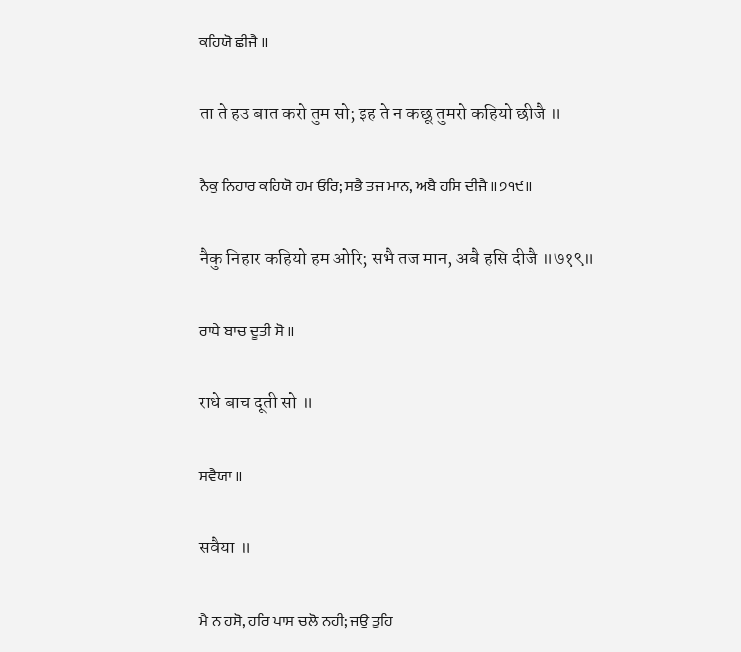ਕਹਿਯੋ ਛੀਜੈ ॥

ता ते हउ बात करो तुम सो; इह ते न कछू तुमरो कहियो छीजै ॥

ਨੈਕੁ ਨਿਹਾਰ ਕਹਿਯੋ ਹਮ ਓਰਿ; ਸਭੈ ਤਜ ਮਾਨ, ਅਬੈ ਹਸਿ ਦੀਜੈ ॥੭੧੯॥

नैकु निहार कहियो हम ओरि; सभै तज मान, अबै हसि दीजै ॥७१९॥

ਰਾਧੇ ਬਾਚ ਦੂਤੀ ਸੋ ॥

राधे बाच दूती सो ॥

ਸਵੈਯਾ ॥

सवैया ॥

ਮੈ ਨ ਹਸੋ, ਹਰਿ ਪਾਸ ਚਲੋ ਨਹੀ; ਜਉ ਤੁਹਿ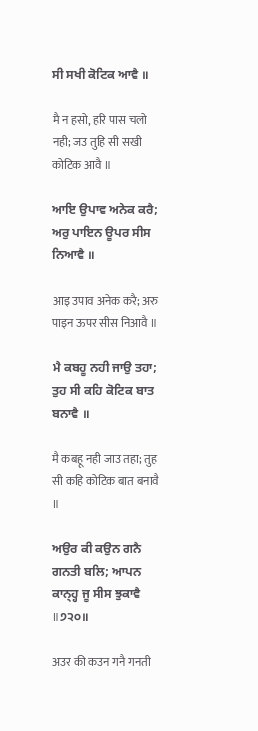ਸੀ ਸਖੀ ਕੋਟਿਕ ਆਵੈ ॥

मै न हसो, हरि पास चलो नही; जउ तुहि सी सखी कोटिक आवै ॥

ਆਇ ਉਪਾਵ ਅਨੇਕ ਕਰੈ; ਅਰੁ ਪਾਇਨ ਊਪਰ ਸੀਸ ਨਿਆਵੈ ॥

आइ उपाव अनेक करै; अरु पाइन ऊपर सीस निआवै ॥

ਮੈ ਕਬਹੂ ਨਹੀ ਜਾਉ ਤਹਾ; ਤੁਹ ਸੀ ਕਹਿ ਕੋਟਿਕ ਬਾਤ ਬਨਾਵੈ ॥

मै कबहू नही जाउ तहा; तुह सी कहि कोटिक बात बनावै ॥

ਅਉਰ ਕੀ ਕਉਨ ਗਨੈ ਗਨਤੀ ਬਲਿ; ਆਪਨ ਕਾਨ੍ਹ੍ਹ ਜੂ ਸੀਸ ਝੁਕਾਵੈ ॥੭੨੦॥

अउर की कउन गनै गनती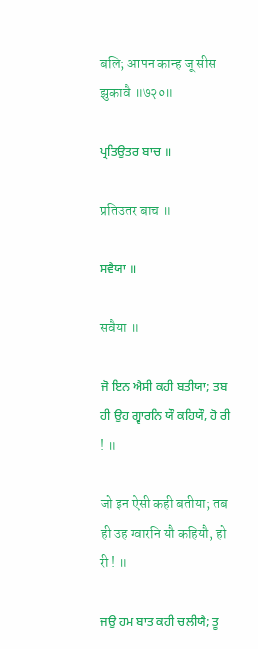बलि; आपन कान्ह जू सीस झुकावै ॥७२०॥

ਪ੍ਰਤਿਉਤਰ ਬਾਚ ॥

प्रतिउतर बाच ॥

ਸਵੈਯਾ ॥

सवैया ॥

ਜੋ ਇਨ ਐਸੀ ਕਹੀ ਬਤੀਯਾ; ਤਬ ਹੀ ਉਹ ਗ੍ਵਾਰਨਿ ਯੌ ਕਹਿਯੌ, ਹੋ ਰੀ ! ॥

जो इन ऐसी कही बतीया; तब ही उह ग्वारनि यौ कहियौ, हो री ! ॥

ਜਉ ਹਮ ਬਾਤ ਕਹੀ ਚਲੀਯੈ; ਤੂ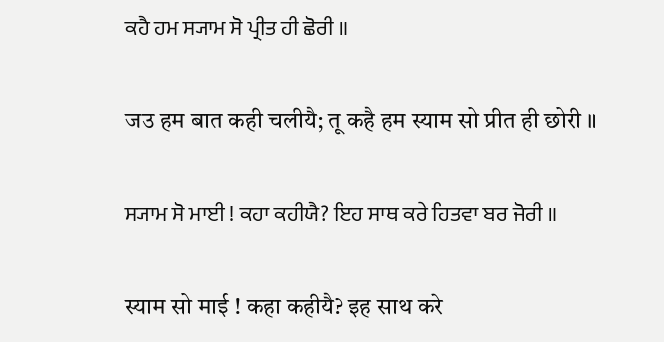ਕਹੈ ਹਮ ਸ੍ਯਾਮ ਸੋ ਪ੍ਰੀਤ ਹੀ ਛੋਰੀ ॥

जउ हम बात कही चलीयै; तू कहै हम स्याम सो प्रीत ही छोरी ॥

ਸ੍ਯਾਮ ਸੋ ਮਾਈ ! ਕਹਾ ਕਹੀਯੈ? ਇਹ ਸਾਥ ਕਰੇ ਹਿਤਵਾ ਬਰ ਜੋਰੀ ॥

स्याम सो माई ! कहा कहीयै? इह साथ करे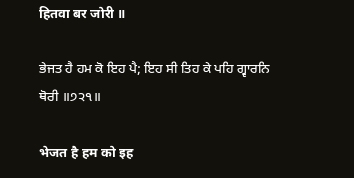हितवा बर जोरी ॥

ਭੇਜਤ ਹੈ ਹਮ ਕੋ ਇਹ ਪੈ; ਇਹ ਸੀ ਤਿਹ ਕੇ ਪਹਿ ਗ੍ਵਾਰਨਿ ਥੋਰੀ ॥੭੨੧॥

भेजत है हम को इह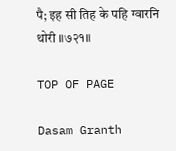पै; इह सी तिह के पहि ग्वारनि थोरी ॥७२१॥

TOP OF PAGE

Dasam Granth